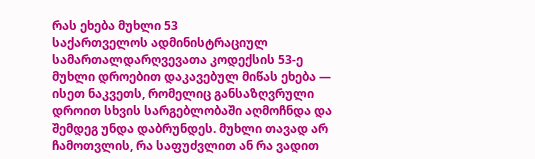რას ეხება მუხლი 53
საქართველოს ადმინისტრაციულ სამართალდარღვევათა კოდექსის 53-ე მუხლი დროებით დაკავებულ მიწას ეხება — ისეთ ნაკვეთს, რომელიც განსაზღვრული დროით სხვის სარგებლობაში აღმოჩნდა და შემდეგ უნდა დაბრუნდეს. მუხლი თავად არ ჩამოთვლის, რა საფუძვლით ან რა ვადით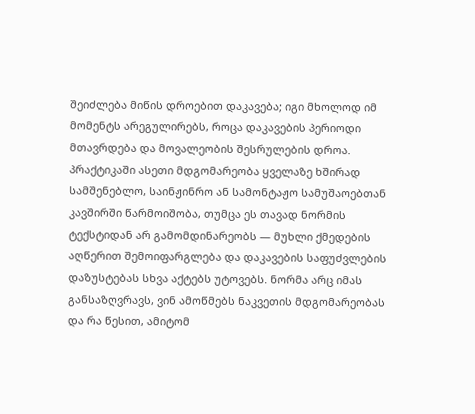შეიძლება მიწის დროებით დაკავება; იგი მხოლოდ იმ მომენტს არეგულირებს, როცა დაკავების პერიოდი მთავრდება და მოვალეობის შესრულების დროა. პრაქტიკაში ასეთი მდგომარეობა ყველაზე ხშირად სამშენებლო, საინჟინრო ან სამონტაჟო სამუშაოებთან კავშირში წარმოიშობა, თუმცა ეს თავად ნორმის ტექსტიდან არ გამომდინარეობს — მუხლი ქმედების აღწერით შემოიფარგლება და დაკავების საფუძვლების დაზუსტებას სხვა აქტებს უტოვებს. ნორმა არც იმას განსაზღვრავს, ვინ ამოწმებს ნაკვეთის მდგომარეობას და რა წესით, ამიტომ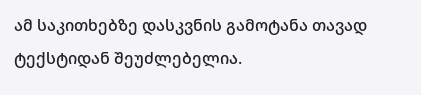ამ საკითხებზე დასკვნის გამოტანა თავად ტექსტიდან შეუძლებელია.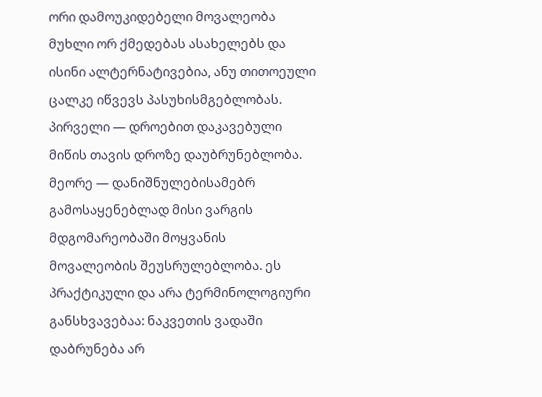ორი დამოუკიდებელი მოვალეობა
მუხლი ორ ქმედებას ასახელებს და ისინი ალტერნატივებია, ანუ თითოეული ცალკე იწვევს პასუხისმგებლობას. პირველი — დროებით დაკავებული მიწის თავის დროზე დაუბრუნებლობა. მეორე — დანიშნულებისამებრ გამოსაყენებლად მისი ვარგის მდგომარეობაში მოყვანის მოვალეობის შეუსრულებლობა. ეს პრაქტიკული და არა ტერმინოლოგიური განსხვავებაა: ნაკვეთის ვადაში დაბრუნება არ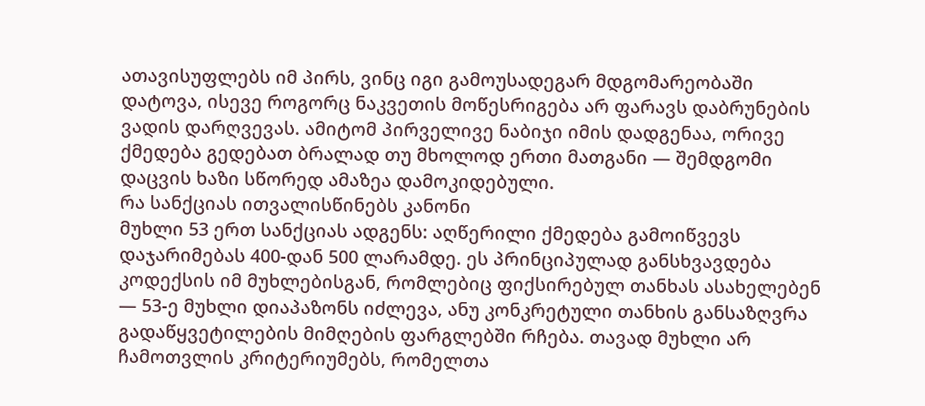ათავისუფლებს იმ პირს, ვინც იგი გამოუსადეგარ მდგომარეობაში დატოვა, ისევე როგორც ნაკვეთის მოწესრიგება არ ფარავს დაბრუნების ვადის დარღვევას. ამიტომ პირველივე ნაბიჯი იმის დადგენაა, ორივე ქმედება გედებათ ბრალად თუ მხოლოდ ერთი მათგანი — შემდგომი დაცვის ხაზი სწორედ ამაზეა დამოკიდებული.
რა სანქციას ითვალისწინებს კანონი
მუხლი 53 ერთ სანქციას ადგენს: აღწერილი ქმედება გამოიწვევს დაჯარიმებას 400-დან 500 ლარამდე. ეს პრინციპულად განსხვავდება კოდექსის იმ მუხლებისგან, რომლებიც ფიქსირებულ თანხას ასახელებენ — 53-ე მუხლი დიაპაზონს იძლევა, ანუ კონკრეტული თანხის განსაზღვრა გადაწყვეტილების მიმღების ფარგლებში რჩება. თავად მუხლი არ ჩამოთვლის კრიტერიუმებს, რომელთა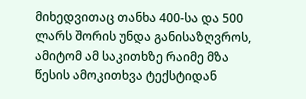მიხედვითაც თანხა 400-სა და 500 ლარს შორის უნდა განისაზღვროს, ამიტომ ამ საკითხზე რაიმე მზა წესის ამოკითხვა ტექსტიდან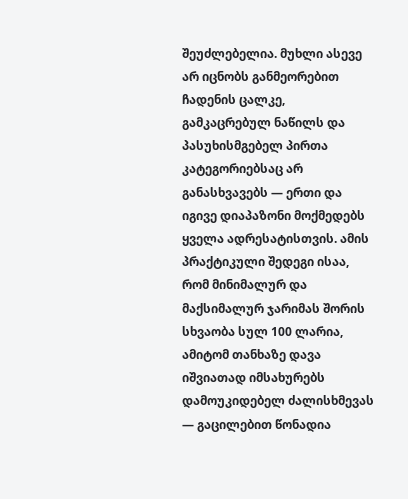შეუძლებელია. მუხლი ასევე არ იცნობს განმეორებით ჩადენის ცალკე, გამკაცრებულ ნაწილს და პასუხისმგებელ პირთა კატეგორიებსაც არ განასხვავებს — ერთი და იგივე დიაპაზონი მოქმედებს ყველა ადრესატისთვის. ამის პრაქტიკული შედეგი ისაა, რომ მინიმალურ და მაქსიმალურ ჯარიმას შორის სხვაობა სულ 100 ლარია, ამიტომ თანხაზე დავა იშვიათად იმსახურებს დამოუკიდებელ ძალისხმევას — გაცილებით წონადია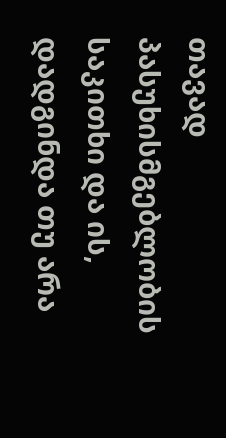თავად პასუხისმგებლობის საკითხი და ის, დადგინდა თუ არა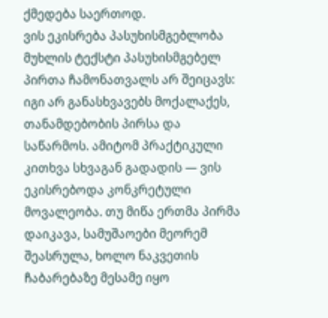ქმედება საერთოდ.
ვის ეკისრება პასუხისმგებლობა
მუხლის ტექსტი პასუხისმგებელ პირთა ჩამონათვალს არ შეიცავს: იგი არ განასხვავებს მოქალაქეს, თანამდებობის პირსა და საწარმოს. ამიტომ პრაქტიკული კითხვა სხვაგან გადადის — ვის ეკისრებოდა კონკრეტული მოვალეობა. თუ მიწა ერთმა პირმა დაიკავა, სამუშაოები მეორემ შეასრულა, ხოლო ნაკვეთის ჩაბარებაზე მესამე იყო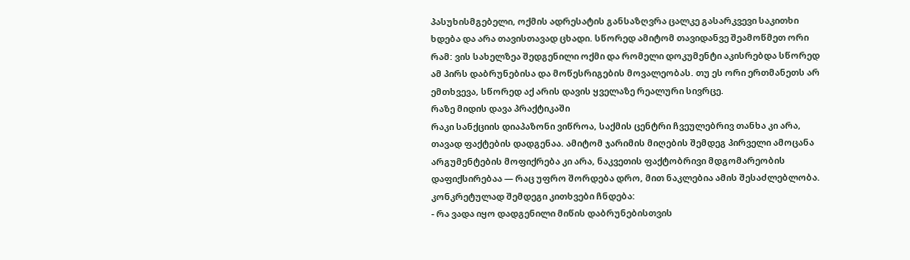პასუხისმგებელი, ოქმის ადრესატის განსაზღვრა ცალკე გასარკვევი საკითხი ხდება და არა თავისთავად ცხადი. სწორედ ამიტომ თავიდანვე შეამოწმეთ ორი რამ: ვის სახელზეა შედგენილი ოქმი და რომელი დოკუმენტი აკისრებდა სწორედ ამ პირს დაბრუნებისა და მოწესრიგების მოვალეობას. თუ ეს ორი ერთმანეთს არ ემთხვევა, სწორედ აქ არის დავის ყველაზე რეალური სივრცე.
რაზე მიდის დავა პრაქტიკაში
რაკი სანქციის დიაპაზონი ვიწროა, საქმის ცენტრი ჩვეულებრივ თანხა კი არა, თავად ფაქტების დადგენაა. ამიტომ ჯარიმის მიღების შემდეგ პირველი ამოცანა არგუმენტების მოფიქრება კი არა, ნაკვეთის ფაქტობრივი მდგომარეობის დაფიქსირებაა — რაც უფრო შორდება დრო, მით ნაკლებია ამის შესაძლებლობა. კონკრეტულად შემდეგი კითხვები ჩნდება:
- რა ვადა იყო დადგენილი მიწის დაბრუნებისთვის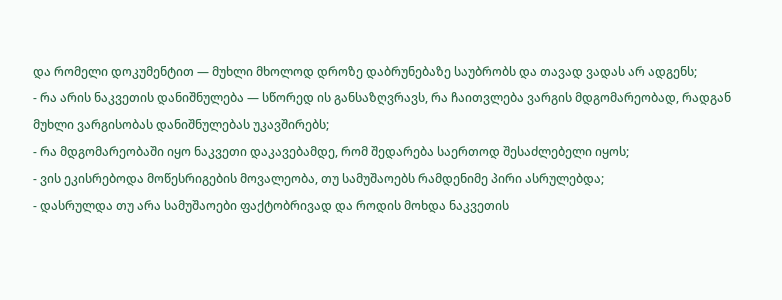და რომელი დოკუმენტით — მუხლი მხოლოდ დროზე დაბრუნებაზე საუბრობს და თავად ვადას არ ადგენს;
- რა არის ნაკვეთის დანიშნულება — სწორედ ის განსაზღვრავს, რა ჩაითვლება ვარგის მდგომარეობად, რადგან მუხლი ვარგისობას დანიშნულებას უკავშირებს;
- რა მდგომარეობაში იყო ნაკვეთი დაკავებამდე, რომ შედარება საერთოდ შესაძლებელი იყოს;
- ვის ეკისრებოდა მოწესრიგების მოვალეობა, თუ სამუშაოებს რამდენიმე პირი ასრულებდა;
- დასრულდა თუ არა სამუშაოები ფაქტობრივად და როდის მოხდა ნაკვეთის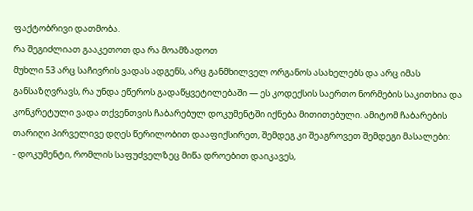ფაქტობრივი დათმობა.
რა შეგიძლიათ გააკეთოთ და რა მოამზადოთ
მუხლი 53 არც საჩივრის ვადას ადგენს, არც განმხილველ ორგანოს ასახელებს და არც იმას განსაზღვრავს, რა უნდა ეწეროს გადაწყვეტილებაში — ეს კოდექსის საერთო ნორმების საკითხია და კონკრეტული ვადა თქვენთვის ჩაბარებულ დოკუმენტში იქნება მითითებული. ამიტომ ჩაბარების თარიღი პირველივე დღეს წერილობით დააფიქსირეთ, შემდეგ კი შეაგროვეთ შემდეგი მასალები:
- დოკუმენტი, რომლის საფუძველზეც მიწა დროებით დაიკავეს,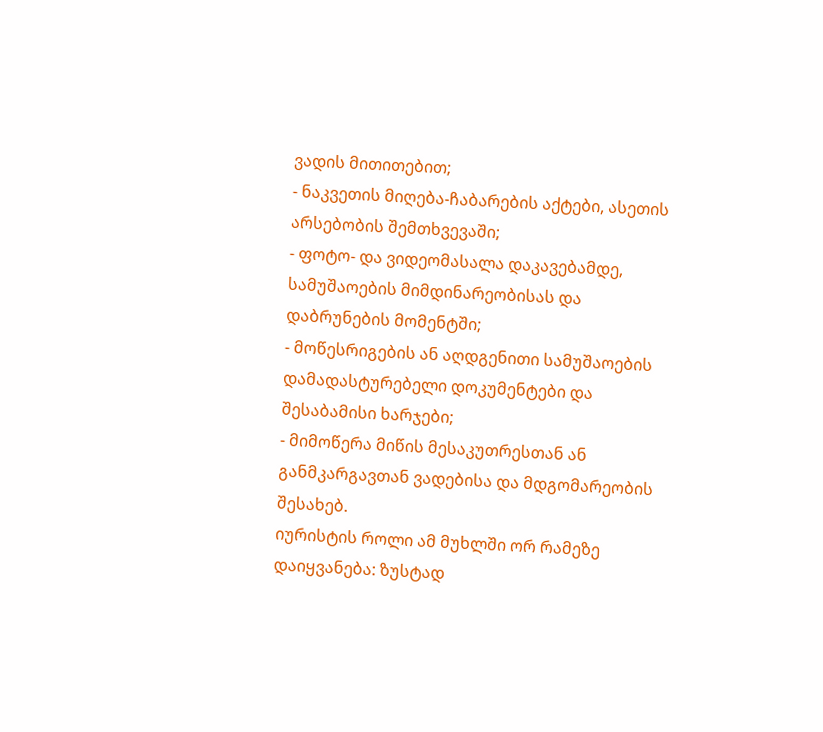ვადის მითითებით;
- ნაკვეთის მიღება-ჩაბარების აქტები, ასეთის არსებობის შემთხვევაში;
- ფოტო- და ვიდეომასალა დაკავებამდე, სამუშაოების მიმდინარეობისას და დაბრუნების მომენტში;
- მოწესრიგების ან აღდგენითი სამუშაოების დამადასტურებელი დოკუმენტები და შესაბამისი ხარჯები;
- მიმოწერა მიწის მესაკუთრესთან ან განმკარგავთან ვადებისა და მდგომარეობის შესახებ.
იურისტის როლი ამ მუხლში ორ რამეზე დაიყვანება: ზუსტად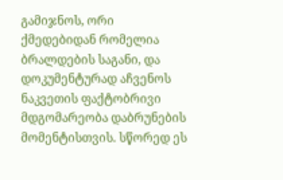გამიჯნოს, ორი ქმედებიდან რომელია ბრალდების საგანი, და დოკუმენტურად აჩვენოს ნაკვეთის ფაქტობრივი მდგომარეობა დაბრუნების მომენტისთვის. სწორედ ეს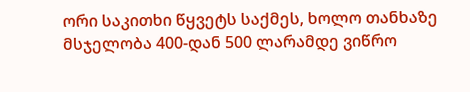ორი საკითხი წყვეტს საქმეს, ხოლო თანხაზე მსჯელობა 400-დან 500 ლარამდე ვიწრო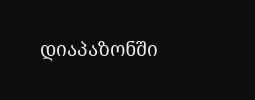დიაპაზონში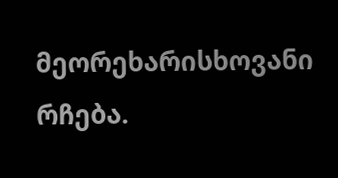მეორეხარისხოვანი რჩება.